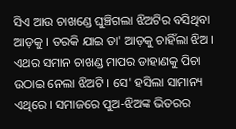ସିଏ ଆଉ ଚାଖଣ୍ଡେ ଘୁଞ୍ଚିଗଲା ଝିଅଟିର ବସିଥିବା ଆଡ଼କୁ । ତରକି ଯାଇ ତା' ଆଡ଼କୁ ଚାହିଁଲା ଝିଅ । ଏଥର ସମାନ ଚାଖଣ୍ଡ ମାପର ଡାହାଣକୁ ପିଚା ଉଠାଇ ନେଲା ଝିଅଟି । ସେ' ହସିଲା ସାମାନ୍ୟ ଏଥିରେ । ସମାଜରେ ପୁଅ-ଝିଅଙ୍କ ଭିତରର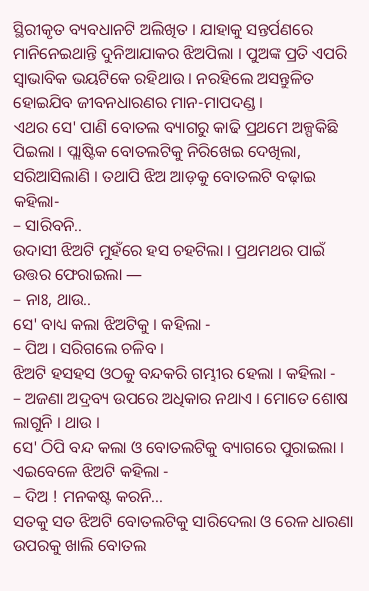ସ୍ଥିରୀକୃତ ବ୍ୟବଧାନଟି ଅଲିଖିତ । ଯାହାକୁ ସନ୍ତର୍ପଣରେ ମାନିନେଇଥାନ୍ତି ଦୁନିଆଯାକର ଝିଅପିଲା । ପୁଅଙ୍କ ପ୍ରତି ଏପରି ସ୍ୱାଭାବିକ ଭୟଟିକେ ରହିଥାଉ । ନରହିଲେ ଅସନ୍ତୁଳିତ ହୋଇଯିବ ଜୀବନଧାରଣର ମାନ-ମାପଦଣ୍ଡ ।
ଏଥର ସେ' ପାଣି ବୋତଲ ବ୍ୟାଗରୁ କାଢି ପ୍ରଥମେ ଅଳ୍ପକିଛି ପିଇଲା । ପ୍ଲାଷ୍ଟିକ ବୋତଲଟିକୁ ନିରିଖେଇ ଦେଖିଲା, ସରିଆସିଲାଣି । ତଥାପି ଝିଅ ଆଡ଼କୁ ବୋତଲଟି ବଢ଼ାଇ କହିଲା-
– ସାରିବନି..
ଉଦାସୀ ଝିଅଟି ମୁହଁରେ ହସ ଚହଟିଲା । ପ୍ରଥମଥର ପାଇଁ ଉତ୍ତର ଫେରାଇଲା ―
– ନାଃ, ଥାଉ..
ସେ' ବାଧ୍ୟ କଲା ଝିଅଟିକୁ । କହିଲା -
– ପିଅ । ସରିଗଲେ ଚଳିବ ।
ଝିଅଟି ହସହସ ଓଠକୁ ବନ୍ଦକରି ଗମ୍ଭୀର ହେଲା । କହିଲା -
– ଅଜଣା ଅଦ୍ରବ୍ୟ ଉପରେ ଅଧିକାର ନଥାଏ । ମୋତେ ଶୋଷ ଲାଗୁନି । ଥାଉ ।
ସେ' ଠିପି ବନ୍ଦ କଲା ଓ ବୋତଲଟିକୁ ବ୍ୟାଗରେ ପୁରାଇଲା । ଏଇବେଳେ ଝିଅଟି କହିଲା -
– ଦିଅ ! ମନକଷ୍ଟ କରନି...
ସତକୁ ସତ ଝିଅଟି ବୋତଲଟିକୁ ସାରିଦେଲା ଓ ରେଳ ଧାରଣା ଉପରକୁ ଖାଲି ବୋତଲ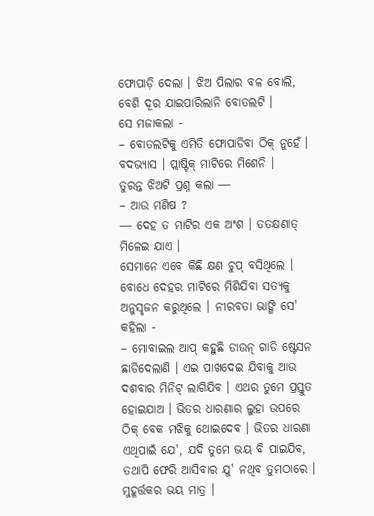ଫୋପାଡ଼ି ଦେଲା । ଝିଅ ପିଲାର ବଳ ବୋଲି, ବେଶି ଦୂର ଯାଇପାରିଲାନି ବୋତଲଟି ।
ସେ ମଜାକଲା -
– ବୋତଲଟିକୁ ଏମିତି ଫୋପାଡିବା ଠିକ୍ ନୁହେଁ । ବଦଭ୍ୟାସ । ପ୍ଲାଷ୍ଟିକ୍ ମାଟିରେ ମିଶେନି ।
ତୁରନ୍ତ ଝିଅଟି ପ୍ରଶ୍ନ କଲା ―
– ଆଉ ମଣିଷ ?
― ଦେହ ତ ମାଟିର ଏକ ଅଂଶ । ତତକ୍ଷଣାତ୍ ମିଳେଇ ଯାଏ ।
ସେମାନେ ଏବେ କିଛି କ୍ଷଣ ଚୁପ୍ ବସିଥିଲେ । ବୋଧେ ଦେହର ମାଟିରେ ମିଶିଯିବା ସତ୍ୟକୁ ଅନୁସୃଜନ କରୁଥିଲେ । ନୀରବତା ଭାଙ୍ଗି ସେ' କହିଲା -
– ମୋବାଇଲ ଆପ୍ କହୁଛି ଡାଉନ୍ ଗାଡି ଷ୍ଟେସନ ଛାଡିଦେଲାଣି । ଏଇ ପାଖଦେଇ ଯିବାକୁ ଆଉ ଦଶବାର ମିନିଟ୍ ଲାଗିଯିବ । ଏଥର ତୁମେ ପ୍ରସ୍ତୁତ ହୋଇଯାଅ । ଭିତର ଧାରଣାର ଲୁହା ଉପରେ ଠିକ୍ ବେକ ମଝିକୁ ଥୋଇଦେବ । ଭିତର ଧାରଣା ଏଥିପାଇଁ ଯେ', ଯଦି ତୁମେ ଭୟ ବି ପାଇଯିବ, ତଥାପି ଫେରି ଆସିବାର ଯୁ' ନଥିବ ତୁମଠାରେ । ମୁହୂର୍ତ୍ତକର ଭୟ ମାତ୍ର ।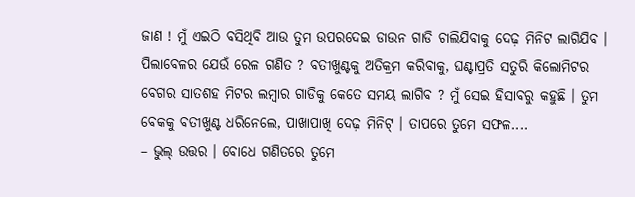ଜାଣ ! ମୁଁ ଏଇଠି ବସିଥିବି ଆଉ ତୁମ ଉପରଦେଇ ଡାଉନ ଗାଡି ଚାଲିଯିବାକୁ ଦେଢ଼ ମିନିଟ ଲାଗିଯିବ । ପିଲାବେଳର ଯେଉଁ ରେଳ ଗଣିତ ? ବତୀଖୁଣ୍ଟକୁ ଅତିକ୍ରମ କରିବାକୁ, ଘଣ୍ଟାପ୍ରତି ସତୁରି କିଲୋମିଟର ବେଗର ସାତଶହ ମିଟର ଲମ୍ବାର ଗାଡିକୁ କେତେ ସମୟ ଲାଗିବ ? ମୁଁ ସେଇ ହିସାବରୁ କହୁଛି । ତୁମ ବେକକୁ ବତୀଖୁଣ୍ଟ ଧରିନେଲେ, ପାଖାପାଖି ଦେଢ଼ ମିନିଟ୍ । ତାପରେ ତୁମେ ସଫଳ....
– ଭୁଲ୍ ଉତ୍ତର । ବୋଧେ ଗଣିତରେ ତୁମେ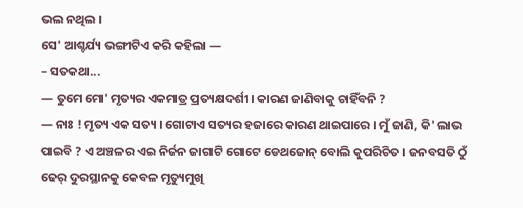ଭଲ ନଥିଲ ।
ସେ' ଆଶ୍ଚର୍ଯ୍ୟ ଭଙ୍ଗୀଟିଏ କରି କହିଲା ―
– ସତକଥା...
― ତୁମେ ମୋ' ମୃତ୍ୟର ଏକମାତ୍ର ପ୍ରତ୍ୟକ୍ଷଦର୍ଶୀ । କାରଣ ଜାଣିବାକୁ ଚାହିଁବନି ?
― ନାଃ ! ମୃତ୍ୟ ଏକ ସତ୍ୟ । ଗୋଟାଏ ସତ୍ୟର ହଜାରେ କାରଣ ଥାଇପାରେ । ମୁଁ ଜାଣି, କି' ଲାଭ ପାଇବି ? ଏ ଅଞ୍ଚଳର ଏଇ ନିର୍ଜନ ଜାଗାଟି ଗୋଟେ ଡେଥଜୋନ୍ ବୋଲି କୁପରିଚିତ । ଜନବସତି ଠୁଁ ଢେର୍ ଦୁରସ୍ଥାନକୁ କେବଳ ମୃତ୍ୟୁମୁଖି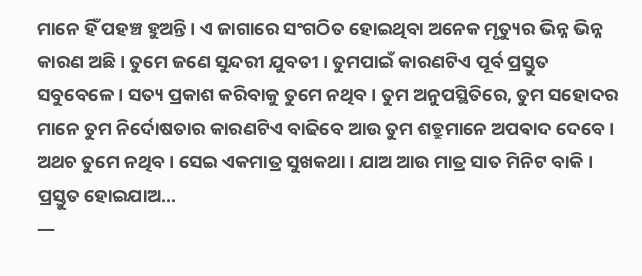ମାନେ ହିଁ ପହଞ୍ଚ ହୁଅନ୍ତି । ଏ ଜାଗାରେ ସଂଗଠିତ ହୋଇଥିବା ଅନେକ ମୃତ୍ୟୁର ଭିନ୍ନ ଭିନ୍ନ କାରଣ ଅଛି । ତୁମେ ଜଣେ ସୁନ୍ଦରୀ ଯୁବତୀ । ତୁମପାଇଁ କାରଣଟିଏ ପୂର୍ବ ପ୍ରସ୍ତୁତ ସବୁବେଳେ । ସତ୍ୟ ପ୍ରକାଶ କରିବାକୁ ତୁମେ ନଥିବ । ତୁମ ଅନୁପସ୍ଥିତିରେ, ତୁମ ସହୋଦର ମାନେ ତୁମ ନିର୍ଦୋଷତାର କାରଣଟିଏ ବାଢିବେ ଆଉ ତୁମ ଶତ୍ରୁମାନେ ଅପଵାଦ ଦେବେ ।
ଅଥଚ ତୁମେ ନଥିବ । ସେଇ ଏକମାତ୍ର ସୁଖକଥା । ଯାଅ ଆଉ ମାତ୍ର ସାତ ମିନିଟ ବାକି । ପ୍ରସ୍ତୁତ ହୋଇଯାଅ...
―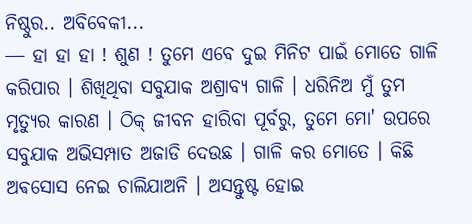ନିଷ୍ଠୁର.. ଅବିବେକୀ...
― ହା ହା ହା ! ଶୁଣ ! ତୁମେ ଏବେ ଦୁଇ ମିନିଟ ପାଇଁ ମୋତେ ଗାଳି କରିପାର । ଶିଖିଥିବା ସବୁଯାକ ଅଶ୍ରାବ୍ୟ ଗାଳି । ଧରିନିଅ ମୁଁ ତୁମ ମୃତ୍ୟୁର କାରଣ । ଠିକ୍ ଜୀବନ ହାରିବା ପୂର୍ବରୁ, ତୁମେ ମୋ' ଉପରେ ସବୁଯାକ ଅଭିସମ୍ପାତ ଅଜାଡି ଦେଉଛ । ଗାଳି କର ମୋତେ । କିଛି ଅଵସୋସ ନେଇ ଚାଲିଯାଅନି । ଅସନ୍ତୁଷ୍ଟ ହୋଇ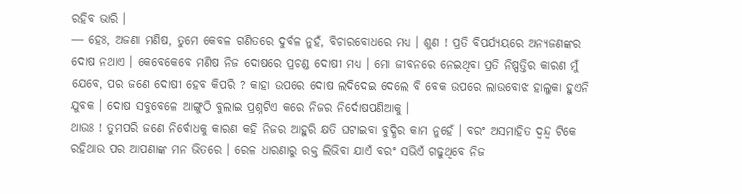ରହିବ ଭାରି ।
― ହେଃ, ଅଜଣା ମଣିଷ, ତୁମେ କେବଳ ଗଣିତରେ ଦୁର୍ବଳ ନୁହଁ, ବିଚାରବୋଧରେ ମଧ୍ୟ । ଶୁଣ ! ପ୍ରତି ବିପର୍ଯ୍ୟୟରେ ଅନ୍ୟଜଣଙ୍କର ଦୋଷ ନଥାଏ । କେବେକେବେ ମଣିଷ ନିଜ ଦୋଷରେ ପ୍ରଚଣ୍ଡ ଦୋଷୀ ମଧ୍ୟ । ମୋ ଜୀବନରେ ନେଇଥିବା ପ୍ରତି ନିଷ୍ପତ୍ତିର କାରଣ ମୁଁ ଯେବେ, ପର ଜଣେ ଦୋଷୀ ହେବ କିପରି ? କାହା ଉପରେ ଦୋଷ ଲଦିଦେଇ ଦେଲେ ବି ବେକ ଉପରେ ଲାଉବୋଝ ହାଲୁକା ହୁଏନି ଯୁବକ । ଦୋଷ ସବୁବେଳେ ଆଙ୍ଗୁଠି ବୁଲାଇ ପ୍ରଶ୍ନଟିଏ କରେ ନିଜର ନିର୍ଦୋଷପଣିଆକୁ ।
ଥାଉଃ ! ତୁମପରି ଜଣେ ନିର୍ବୋଧକୁ କାରଣ କହି ନିଜର ଆହୁରି କ୍ଷତି ଘଟାଇବା ବୁଦ୍ଧିର କାମ ନୁହେଁ । ବରଂ ଅସମାହିତ ଦ୍ୱନ୍ଦ୍ୱ ଟିକେ ରହିଥାଉ ପର ଆପଣାଙ୍କ ମନ ଭିତରେ । ରେଳ ଧାରଣାରୁ ରକ୍ତ ଲିଭିବା ଯାଏଁ ବରଂ ସଭିଏଁ ଗଢୁଥିବେ ନିଜ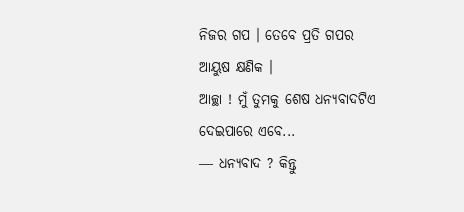ନିଜର ଗପ । ତେବେ ପ୍ରତି ଗପର ଆୟୁଷ କ୍ଷଣିକ ।
ଆଚ୍ଛା ! ମୁଁ ତୁମକୁ ଶେଷ ଧନ୍ୟବାଦଟିଏ ଦେଇପାରେ ଏବେ...
― ଧନ୍ୟବାଦ ? କିନ୍ତୁ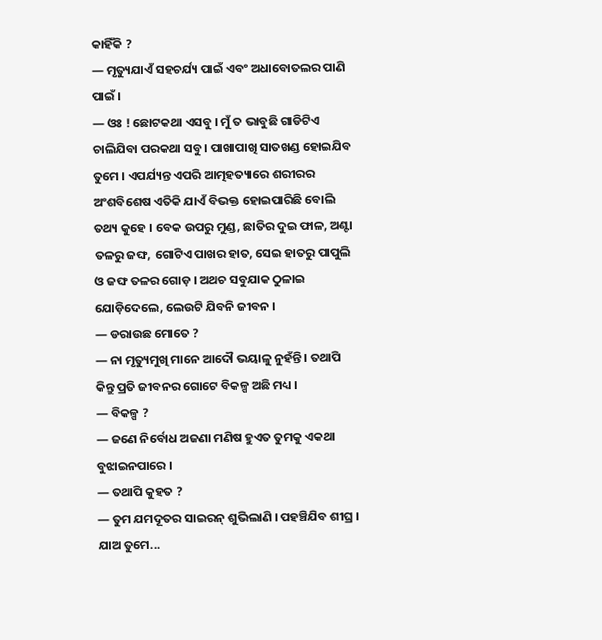କାହିଁକି ?
― ମୃତ୍ୟୁଯାଏଁ ସହଚର୍ଯ୍ୟ ପାଇଁ ଏବଂ ଅଧାବୋତଲର ପାଣି ପାଇଁ ।
― ଓଃ ! ଛୋଟକଥା ଏସବୁ । ମୁଁ ତ ଭାବୁଛି ଗାଡିଟିଏ ଚାଲିଯିବା ପରକଥା ସବୁ । ପାଖାପାଖି ସାତଖଣ୍ଡ ହୋଇଯିବ ତୁମେ । ଏପର୍ଯ୍ୟନ୍ତ ଏପରି ଆତ୍ମହତ୍ୟାରେ ଶରୀରର ଅଂଶବିଶେଷ ଏତିକି ଯାଏଁ ବିଭକ୍ତ ହୋଇପାରିଛି ବୋଲି ତଥ୍ୟ କୁହେ । ବେକ ଉପରୁ ମୁଣ୍ଡ, ଛାତିର ଦୁଇ ଫାଳ, ଅଣ୍ଟା ତଳରୁ ଜଙ୍ଘ, ଗୋଟିଏ ପାଖର ହାତ, ସେଇ ହାତରୁ ପାପୁଲି ଓ ଜଙ୍ଘ ତଳର ଗୋଡ଼ । ଅଥଚ ସବୁଯାକ ଠୁଳାଇ ଯୋଡ଼ିଦେଲେ, ଲେଉଟି ଯିବନି ଜୀବନ ।
― ଡରାଉଛ ମୋତେ ?
― ନା ମୃତ୍ୟୁମୁଖି ମାନେ ଆଦୌ ଭୟାଳୁ ନୁହଁନ୍ତି । ତଥାପି କିନ୍ତୁ ପ୍ରତି ଜୀବନର ଗୋଟେ ବିକଳ୍ପ ଅଛି ମଧ୍ୟ ।
― ବିକଳ୍ପ ?
― ଜଣେ ନିର୍ବୋଧ ଅଜଣା ମଣିଷ ହୁଏତ ତୁମକୁ ଏକଥା ବୁଝାଇନପାରେ ।
― ତଥାପି କୁହତ ?
― ତୁମ ଯମଦୂତର ସାଇରନ୍ ଶୁଭିଲାଣି । ପହଞ୍ଚିଯିବ ଶୀଘ୍ର । ଯାଅ ତୁମେ...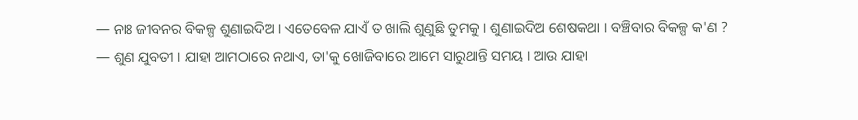― ନାଃ ଜୀବନର ବିକଳ୍ପ ଶୁଣାଇଦିଅ । ଏତେବେଳ ଯାଏଁ ତ ଖାଲି ଶୁଣୁଛି ତୁମକୁ । ଶୁଣାଇଦିଅ ଶେଷକଥା । ବଞ୍ଚିବାର ବିକଳ୍ପ କ'ଣ ?
― ଶୁଣ ଯୁବତୀ । ଯାହା ଆମଠାରେ ନଥାଏ, ତା'କୁ ଖୋଜିବାରେ ଆମେ ସାରୁଥାନ୍ତି ସମୟ । ଆଉ ଯାହା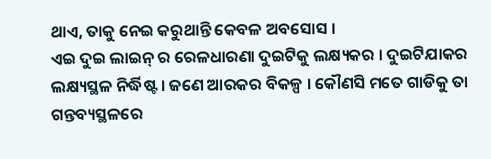ଥାଏ, ତାକୁ ନେଇ କରୁଥାନ୍ତି କେବଳ ଅବସୋସ ।
ଏଇ ଦୁଇ ଲାଇନ୍ ର ରେଳଧାରଣା ଦୁଇଟିକୁ ଲକ୍ଷ୍ୟକର । ଦୁଇଟିଯାକର ଲକ୍ଷ୍ୟସ୍ଥଳ ନିର୍ଦ୍ଧିଷ୍ଟ । ଜଣେ ଆରକର ବିକଳ୍ପ । କୌଣସି ମତେ ଗାଡିକୁ ତା ଗନ୍ତବ୍ୟସ୍ଥଳରେ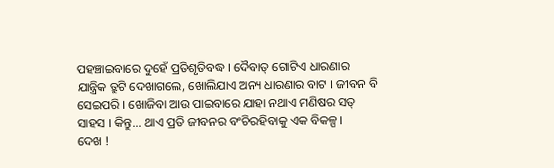ପହଞ୍ଚାଇବାରେ ଦୁହେଁ ପ୍ରତିଶୃତିବଦ୍ଧ । ଦୈବାତ୍ ଗୋଟିଏ ଧାରଣାର ଯାନ୍ତ୍ରିକ ତ୍ରୁଟି ଦେଖାଗଲେ, ଖୋଲିଯାଏ ଅନ୍ୟ ଧାରଣାର ବାଟ । ଜୀବନ ବି ସେଇପରି । ଖୋଜିବା ଆଉ ପାଇବାରେ ଯାହା ନଥାଏ ମଣିଷର ସତ୍ ସାହସ । କିନ୍ତୁ... ଥାଏ ପ୍ରତି ଜୀବନର ବଂଚିରହିବାକୁ ଏକ ବିକଳ୍ପ ।
ଦେଖ !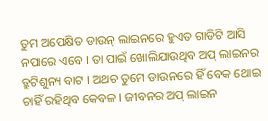ତୁମ ଅପେକ୍ଷିତ ଡାଉନ୍ ଲାଇନରେ ହୁଏତ ଗାଡିଟି ଆସି ନପାରେ ଏବେ । ତା ପାଇଁ ଖୋଲିଯାଉଥିବ ଅପ୍ ଲାଇନର ତ୍ରୁଟିଶୁନ୍ୟ ବାଟ । ଅଥଚ ତୁମେ ଡାଉନରେ ହିଁ ବେକ ଥୋଇ ଚାହିଁ ରହିଥିବ କେବଳ । ଜୀବନର ଅପ୍ ଲାଇନ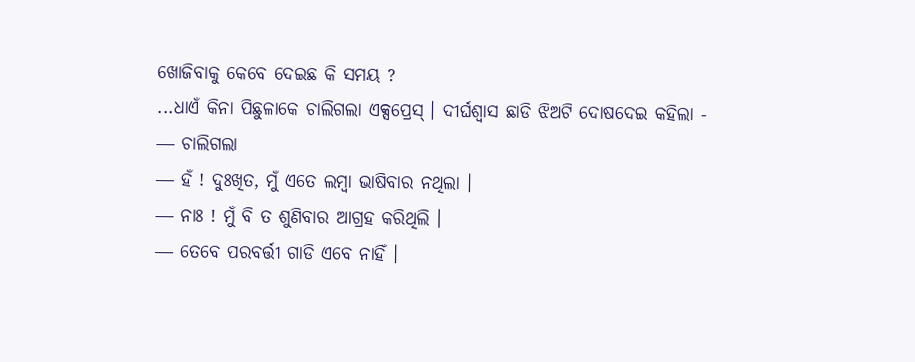ଖୋଜିବାକୁ କେବେ ଦେଇଛ କି ସମୟ ?
...ଧାଏଁ କିନା ପିଛୁଳାକେ ଚାଲିଗଲା ଏକ୍ସପ୍ରେସ୍ । ଦୀର୍ଘଶ୍ଵାସ ଛାଡି ଝିଅଟି ଦୋଷଦେଇ କହିଲା -
― ଚାଲିଗଲା
― ହଁ ! ଦୁଃଖିତ, ମୁଁ ଏତେ ଲମ୍ବା ଭାଷିବାର ନଥିଲା ।
― ନାଃ ! ମୁଁ ବି ତ ଶୁଣିବାର ଆଗ୍ରହ କରିଥିଲି ।
― ତେବେ ପରବର୍ତ୍ତୀ ଗାଡି ଏବେ ନାହିଁ ।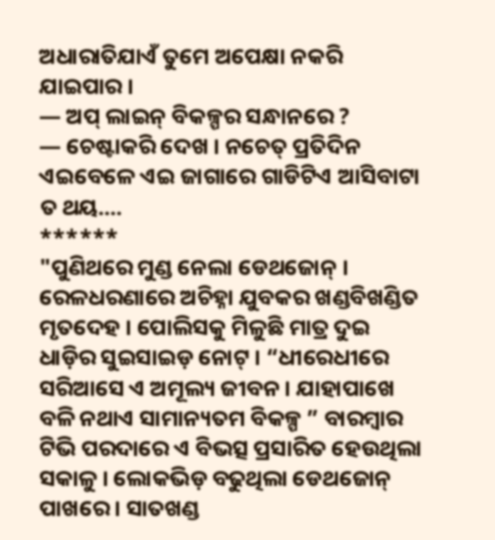ଅଧାରାତିଯାଏଁ ତୁମେ ଅପେକ୍ଷା ନକରି ଯାଇପାର ।
― ଅପ୍ ଲାଇନ୍ ବିକଳ୍ପର ସନ୍ଧାନରେ ?
― ଚେଷ୍ଟାକରି ଦେଖ । ନଚେତ୍ ପ୍ରତିଦିନ ଏଇବେଳେ ଏଇ ଜାଗାରେ ଗାଡିଟିଏ ଆସିବାଟା ତ ଥୟ....
******
"ପୁଣିଥରେ ମୁଣ୍ଡ ନେଲା ଡେଥଜୋନ୍ । ରେଳଧରଣାରେ ଅଚିହ୍ନା ଯୁବକର ଖଣ୍ଡବିଖଣ୍ଡିତ ମୃତଦେହ । ପୋଲିସକୁ ମିଳୁଛି ମାତ୍ର ଦୁଇ ଧାଡ଼ିର ସୁଇସାଇଡ଼ ନୋଟ୍ । “ଧୀରେଧୀରେ ସରିଆସେ ଏ ଅମୂଲ୍ୟ ଜୀବନ । ଯାହାପାଖେ ବଳି ନଥାଏ ସାମାନ୍ୟତମ ବିକଳ୍ପ ” ବାରମ୍ବାର ଟିଭି ପରଦାରେ ଏ ବିଭତ୍ସ ପ୍ରସାରିତ ହେଉଥିଲା ସକାଳୁ । ଲୋକଭିଡ଼ ବଢୁଥିଲା ଡେଥଜୋନ୍ ପାଖରେ । ସାତଖଣ୍ଡ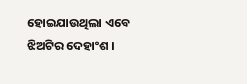ହୋଇଯାଉଥିଲା ଏବେ ଝିଅଟିର ଦେହାଂଶ ।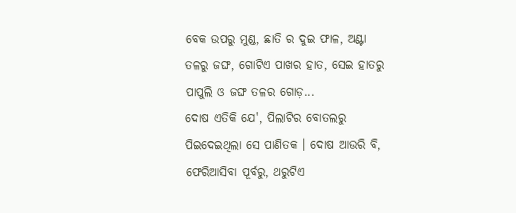ବେକ ଉପରୁ ମୁଣ୍ଡ, ଛାତି ର ଦୁଇ ଫାଳ, ଅଣ୍ଟା ତଳରୁ ଜଙ୍ଘ, ଗୋଟିଏ ପାଖର ହାତ, ସେଇ ହାତରୁ ପାପୁଲି ଓ ଜଙ୍ଘ ତଳର ଗୋଡ଼...
ଦୋଷ ଏତିକି ଯେ', ପିଲାଟିର ବୋତଲରୁ ପିଇଦେଇଥିଲା ସେ ପାଣିତକ । ଦୋଷ ଆଉରି ବି, ଫେରିଆସିବା ପୂର୍ବରୁ, ଥରୁଟିଏ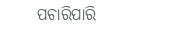ପଚାରିପାରି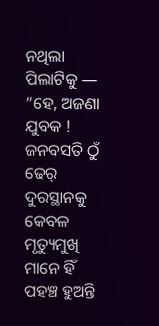ନଥିଲା ପିଲାଟିକୁ ―
“ହେ, ଅଜଣା ଯୁବକ ! ଜନବସତି ଠୁଁ ଢେର୍ ଦୁରସ୍ଥାନକୁ କେବଳ ମୃତ୍ୟୁମୁଖି ମାନେ ହିଁ ପହଞ୍ଚ ହୁଅନ୍ତି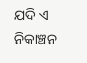ଯଦି ଏ ନିକାଞ୍ଚନ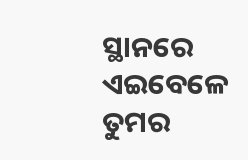ସ୍ଥାନରେ ଏଇବେଳେ ତୁମର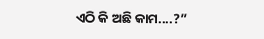ଏଠି କି ଅଛି କାମ....?”